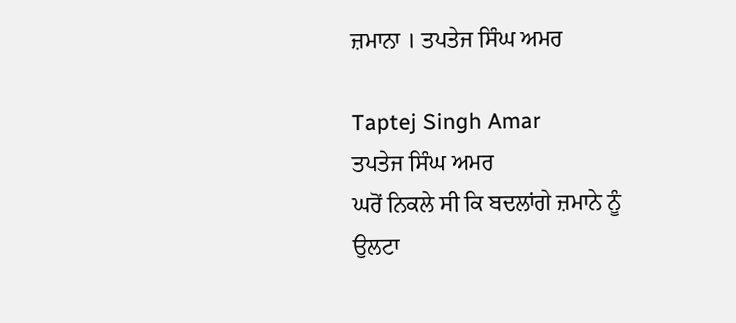ਜ਼ਮਾਨਾ । ਤਪਤੇਜ ਸਿੰਘ ਅਮਰ

Taptej Singh Amar
ਤਪਤੇਜ ਸਿੰਘ ਅਮਰ
ਘਰੋਂ ਨਿਕਲੇ ਸੀ ਕਿ ਬਦਲਾਂਗੇ ਜ਼ਮਾਨੇ ਨੂੰ
ਉਲਟਾ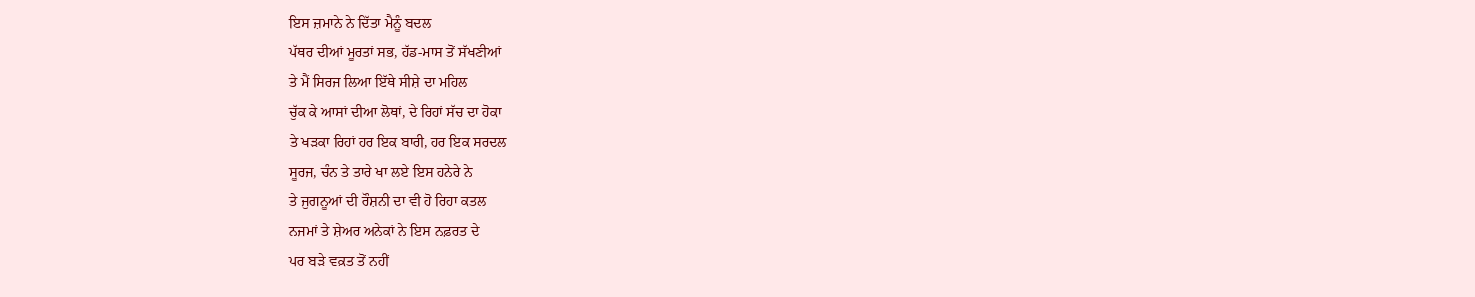ਇਸ ਜ਼ਮਾਨੇ ਨੇ ਦਿੱਤਾ ਮੈਨੂੰ ਬਦਲ
ਪੱਥਰ ਦੀਆਂ ਮੂਰਤਾਂ ਸਭ, ਹੱਡ-ਮਾਸ ਤੋਂ ਸੱਖਣੀਆਂ
ਤੇ ਮੈਂ ਸਿਰਜ ਲਿਆ ਇੱਥੇ ਸੀਸ਼ੇ ਦਾ ਮਹਿਲ
ਚੁੱਕ ਕੇ ਆਸਾਂ ਦੀਆ ਲੋਥਾਂ, ਦੇ ਰਿਹਾਂ ਸੱਚ ਦਾ ਹੋਕਾ
ਤੇ ਖੜਕਾ ਰਿਹਾਂ ਹਰ ਇਕ ਬਾਰੀ, ਹਰ ਇਕ ਸਰਦਲ
ਸੂਰਜ, ਚੰਨ ਤੇ ਤਾਰੇ ਖਾ ਲਏ ਇਸ ਹਨੇਰੇ ਨੇ
ਤੇ ਜੁਗਨੂਆਂ ਦੀ ਰੌਸ਼ਨੀ ਦਾ ਵੀ ਹੋ ਰਿਹਾ ਕਤਲ
ਨਜਮਾਂ ਤੇ ਸ਼ੇਅਰ ਅਨੇਕਾਂ ਨੇ ਇਸ ਨਫ਼ਰਤ ਦੇ
ਪਰ ਬੜੇ ਵਕ਼ਤ ਤੋਂ ਨਹੀਂ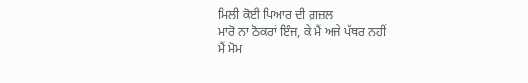ਮਿਲੀ ਕੋਈ ਪਿਆਰ ਦੀ ਗ਼ਜ਼ਲ
ਮਾਰੋ ਨਾ ਠੋਕਰਾਂ ਇੰਜ, ਕੇ ਮੈਂ ਅਜੇ ਪੱਥਰ ਨਹੀਂ
ਮੈਂ ਮੋਮ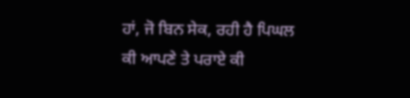ਹਾਂ, ਜੋ ਬਿਨ ਸੇਕ, ਰਹੀ ਹੈ ਪਿਘਲ
ਕੀ ਆਪਣੇ ਤੇ ਪਰਾਏ ਕੀ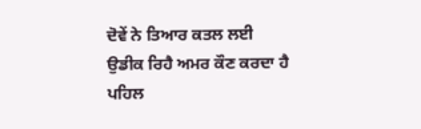ਦੋਵੇਂ ਨੇ ਤਿਆਰ ਕਤਲ ਲਈ
ਉਡੀਕ ਰਿਹੈ ਅਮਰ ਕੌਣ ਕਰਦਾ ਹੈ ਪਹਿਲ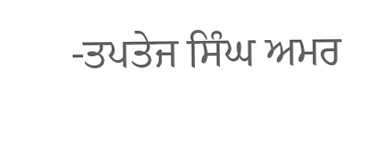-ਤਪਤੇਜ ਸਿੰਘ ਅਮਰ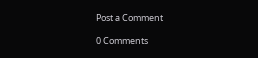Post a Comment

0 Comments